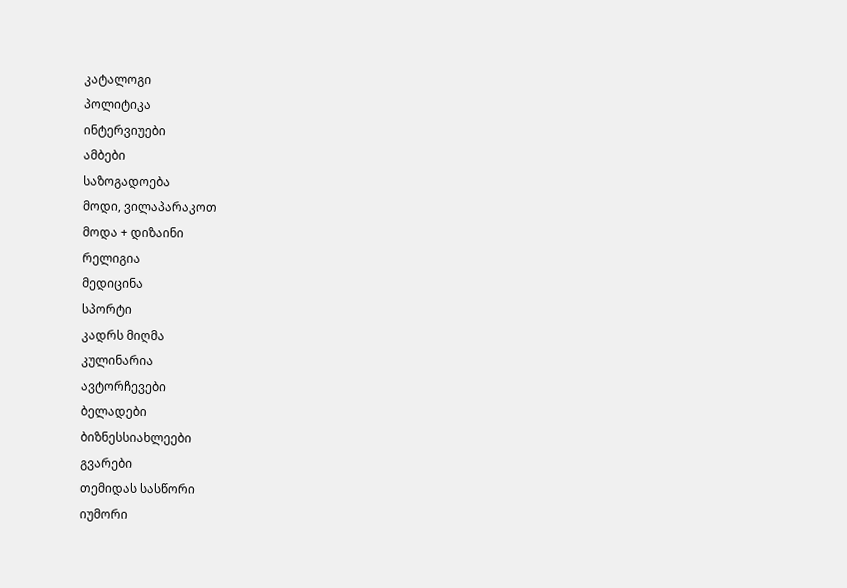კატალოგი
პოლიტიკა
ინტერვიუები
ამბები
საზოგადოება
მოდი, ვილაპარაკოთ
მოდა + დიზაინი
რელიგია
მედიცინა
სპორტი
კადრს მიღმა
კულინარია
ავტორჩევები
ბელადები
ბიზნესსიახლეები
გვარები
თემიდას სასწორი
იუმორი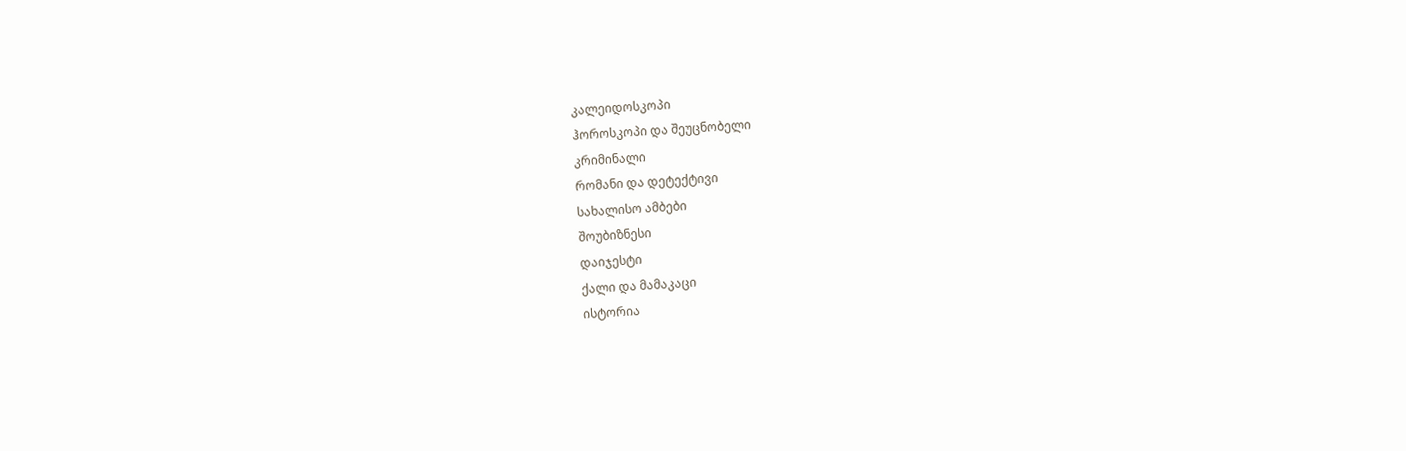კალეიდოსკოპი
ჰოროსკოპი და შეუცნობელი
კრიმინალი
რომანი და დეტექტივი
სახალისო ამბები
შოუბიზნესი
დაიჯესტი
ქალი და მამაკაცი
ისტორია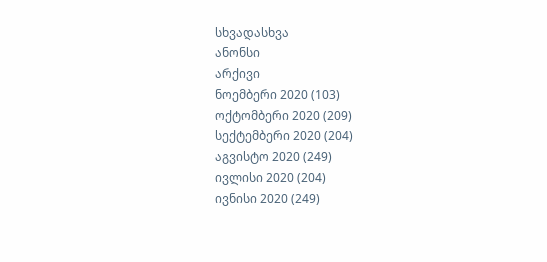სხვადასხვა
ანონსი
არქივი
ნოემბერი 2020 (103)
ოქტომბერი 2020 (209)
სექტემბერი 2020 (204)
აგვისტო 2020 (249)
ივლისი 2020 (204)
ივნისი 2020 (249)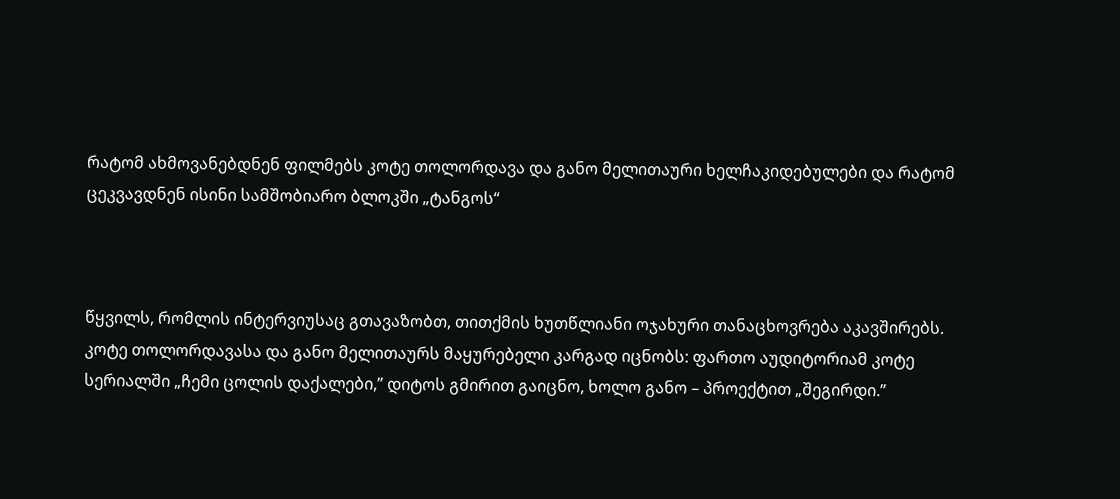რატომ ახმოვანებდნენ ფილმებს კოტე თოლორდავა და განო მელითაური ხელჩაკიდებულები და რატომ ცეკვავდნენ ისინი სამშობიარო ბლოკში „ტანგოს“



წყვილს, რომლის ინტერვიუსაც გთავაზობთ, თითქმის ხუთწლიანი ოჯახური თანაცხოვრება აკავშირებს. კოტე თოლორდავასა და განო მელითაურს მაყურებელი კარგად იცნობს: ფართო აუდიტორიამ კოტე სერიალში „ჩემი ცოლის დაქალები,” დიტოს გმირით გაიცნო, ხოლო განო – პროექტით „შეგირდი.”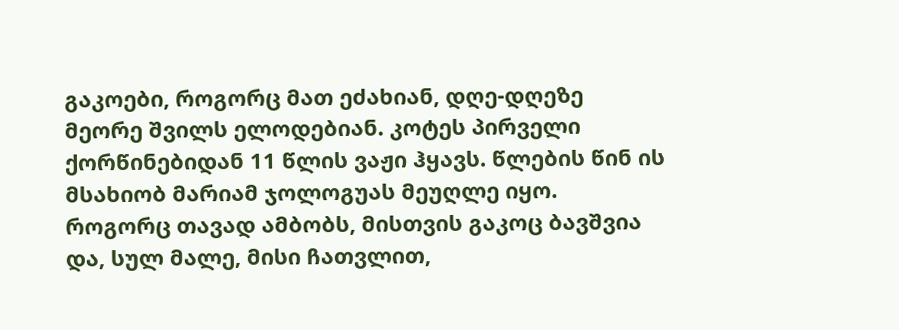გაკოები, როგორც მათ ეძახიან, დღე-დღეზე მეორე შვილს ელოდებიან. კოტეს პირველი ქორწინებიდან 11 წლის ვაჟი ჰყავს. წლების წინ ის მსახიობ მარიამ ჯოლოგუას მეუღლე იყო. როგორც თავად ამბობს, მისთვის გაკოც ბავშვია და, სულ მალე, მისი ჩათვლით,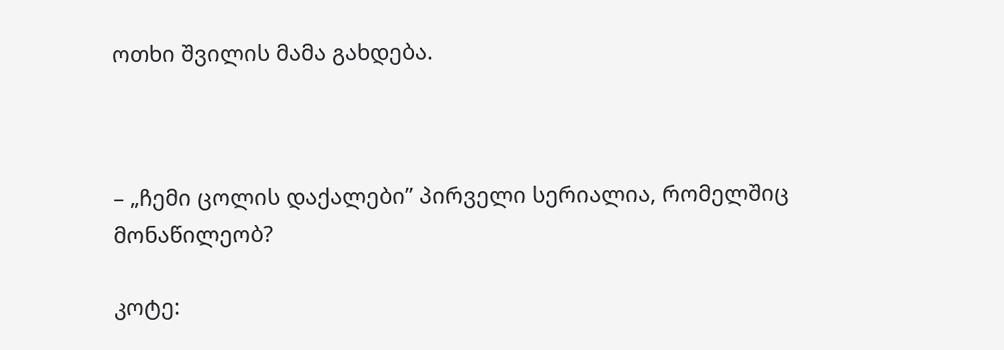ოთხი შვილის მამა გახდება.



– „ჩემი ცოლის დაქალები” პირველი სერიალია, რომელშიც მონაწილეობ?

კოტე: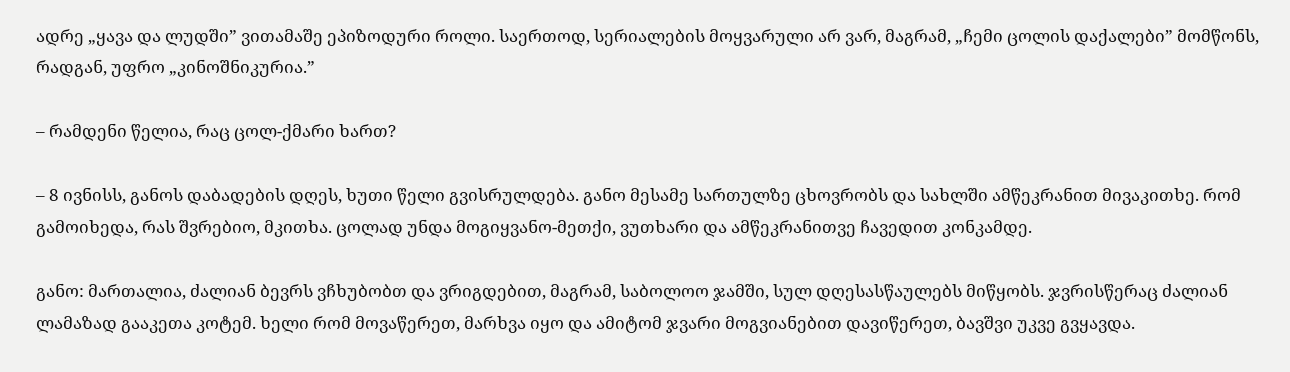ადრე „ყავა და ლუდში” ვითამაშე ეპიზოდური როლი. საერთოდ, სერიალების მოყვარული არ ვარ, მაგრამ, „ჩემი ცოლის დაქალები” მომწონს, რადგან, უფრო „კინოშნიკურია.”

– რამდენი წელია, რაც ცოლ-ქმარი ხართ?

– 8 ივნისს, განოს დაბადების დღეს, ხუთი წელი გვისრულდება. განო მესამე სართულზე ცხოვრობს და სახლში ამწეკრანით მივაკითხე. რომ გამოიხედა, რას შვრებიო, მკითხა. ცოლად უნდა მოგიყვანო-მეთქი, ვუთხარი და ამწეკრანითვე ჩავედით კონკამდე.

განო: მართალია, ძალიან ბევრს ვჩხუბობთ და ვრიგდებით, მაგრამ, საბოლოო ჯამში, სულ დღესასწაულებს მიწყობს. ჯვრისწერაც ძალიან ლამაზად გააკეთა კოტემ. ხელი რომ მოვაწერეთ, მარხვა იყო და ამიტომ ჯვარი მოგვიანებით დავიწერეთ, ბავშვი უკვე გვყავდა.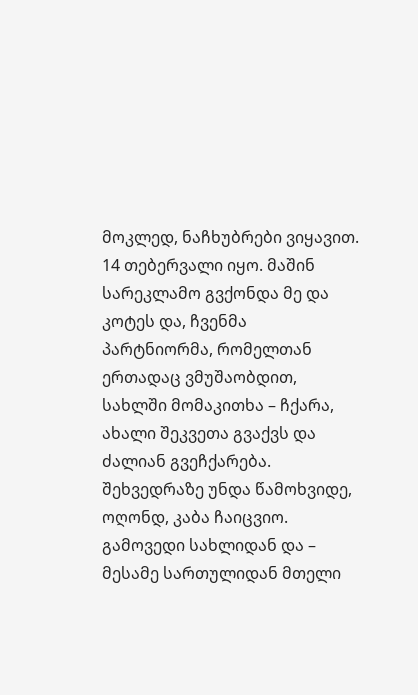მოკლედ, ნაჩხუბრები ვიყავით. 14 თებერვალი იყო. მაშინ სარეკლამო გვქონდა მე და კოტეს და, ჩვენმა პარტნიორმა, რომელთან ერთადაც ვმუშაობდით, სახლში მომაკითხა – ჩქარა, ახალი შეკვეთა გვაქვს და ძალიან გვეჩქარება. შეხვედრაზე უნდა წამოხვიდე, ოღონდ, კაბა ჩაიცვიო. გამოვედი სახლიდან და – მესამე სართულიდან მთელი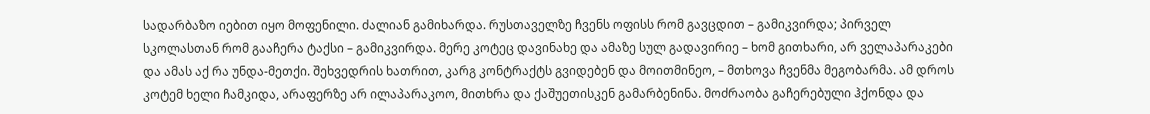სადარბაზო იებით იყო მოფენილი. ძალიან გამიხარდა. რუსთაველზე ჩვენს ოფისს რომ გავცდით – გამიკვირდა; პირველ სკოლასთან რომ გააჩერა ტაქსი – გამიკვირდა. მერე კოტეც დავინახე და ამაზე სულ გადავირიე – ხომ გითხარი, არ ველაპარაკები და ამას აქ რა უნდა-მეთქი. შეხვედრის ხათრით, კარგ კონტრაქტს გვიდებენ და მოითმინეო, – მთხოვა ჩვენმა მეგობარმა. ამ დროს კოტემ ხელი ჩამკიდა, არაფერზე არ ილაპარაკოო, მითხრა და ქაშუეთისკენ გამარბენინა. მოძრაობა გაჩერებული ჰქონდა და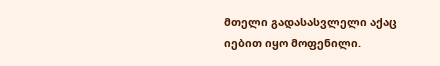მთელი გადასასვლელი აქაც  იებით იყო მოფენილი.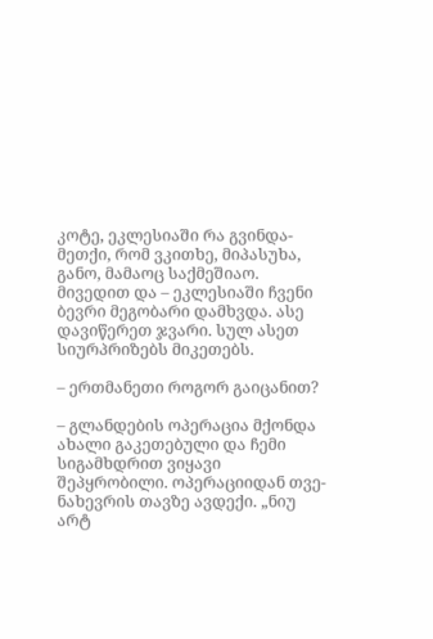კოტე, ეკლესიაში რა გვინდა-მეთქი, რომ ვკითხე, მიპასუხა, განო, მამაოც საქმეშიაო. მივედით და – ეკლესიაში ჩვენი ბევრი მეგობარი დამხვდა. ასე დავიწერეთ ჯვარი. სულ ასეთ სიურპრიზებს მიკეთებს.

– ერთმანეთი როგორ გაიცანით?

– გლანდების ოპერაცია მქონდა ახალი გაკეთებული და ჩემი სიგამხდრით ვიყავი შეპყრობილი. ოპერაციიდან თვე-ნახევრის თავზე ავდექი. „ნიუ არტ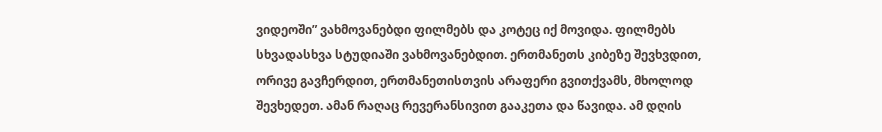ვიდეოში” ვახმოვანებდი ფილმებს და კოტეც იქ მოვიდა. ფილმებს სხვადასხვა სტუდიაში ვახმოვანებდით. ერთმანეთს კიბეზე შევხვდით, ორივე გავჩერდით, ერთმანეთისთვის არაფერი გვითქვამს, მხოლოდ შევხედეთ. ამან რაღაც რევერანსივით გააკეთა და წავიდა. ამ დღის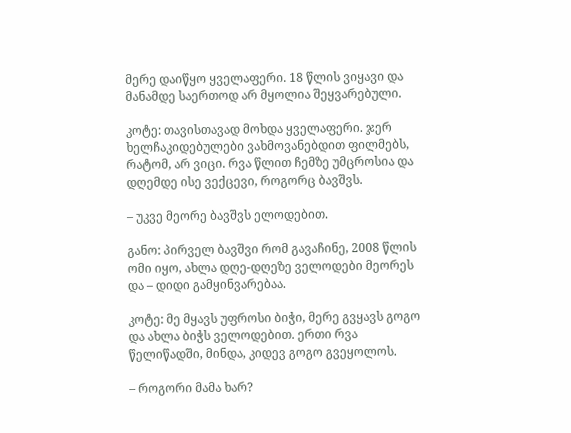მერე დაიწყო ყველაფერი. 18 წლის ვიყავი და მანამდე საერთოდ არ მყოლია შეყვარებული.

კოტე: თავისთავად მოხდა ყველაფერი. ჯერ ხელჩაკიდებულები ვახმოვანებდით ფილმებს, რატომ, არ ვიცი. რვა წლით ჩემზე უმცროსია და დღემდე ისე ვექცევი, როგორც ბავშვს.

– უკვე მეორე ბავშვს ელოდებით.

განო: პირველ ბავშვი რომ გავაჩინე, 2008 წლის ომი იყო, ახლა დღე-დღეზე ველოდები მეორეს და – დიდი გამყინვარებაა.

კოტე: მე მყავს უფროსი ბიჭი, მერე გვყავს გოგო და ახლა ბიჭს ველოდებით. ერთი რვა წელიწადში, მინდა, კიდევ გოგო გვეყოლოს.

– როგორი მამა ხარ?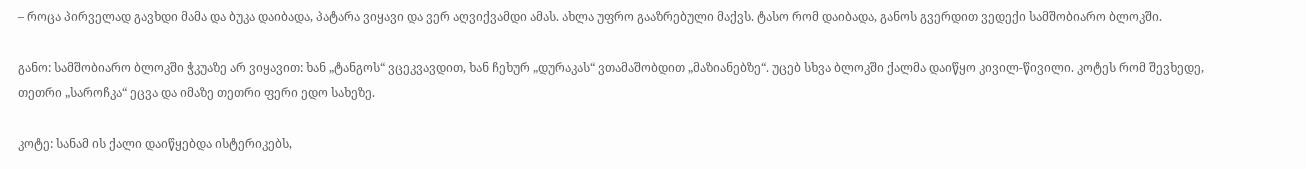– როცა პირველად გავხდი მამა და ბუკა დაიბადა, პატარა ვიყავი და ვერ აღვიქვამდი ამას. ახლა უფრო გააზრებული მაქვს. ტასო რომ დაიბადა, განოს გვერდით ვედექი სამშობიარო ბლოკში.

განო: სამშობიარო ბლოკში ჭკუაზე არ ვიყავით: ხან „ტანგოს“ ვცეკვავდით, ხან ჩეხურ „დურაკას“ ვთამაშობდით „მაზიანებზე“. უცებ სხვა ბლოკში ქალმა დაიწყო კივილ-წივილი. კოტეს რომ შევხედე, თეთრი „საროჩკა“ ეცვა და იმაზე თეთრი ფერი ედო სახეზე.

კოტე: სანამ ის ქალი დაიწყებდა ისტერიკებს,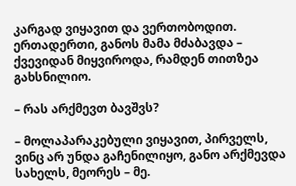კარგად ვიყავით და ვერთობოდით. ერთადერთი, განოს მამა მძაბავდა – ქვევიდან მიყვიროდა, რამდენ თითზეა გახსნილიო.

– რას არქმევთ ბავშვს?

– მოლაპარაკებული ვიყავით, პირველს, ვინც არ უნდა გაჩენილიყო, განო არქმევდა სახელს, მეორეს – მე.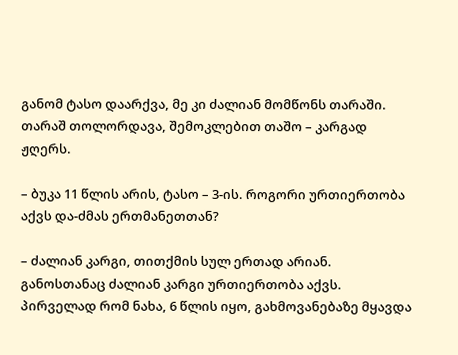განომ ტასო დაარქვა, მე კი ძალიან მომწონს თარაში. თარაშ თოლორდავა, შემოკლებით თაშო – კარგად ჟღერს.

– ბუკა 11 წლის არის, ტასო – 3-ის. როგორი ურთიერთობა აქვს და-ძმას ერთმანეთთან?

– ძალიან კარგი, თითქმის სულ ერთად არიან. განოსთანაც ძალიან კარგი ურთიერთობა აქვს. პირველად რომ ნახა, 6 წლის იყო, გახმოვანებაზე მყავდა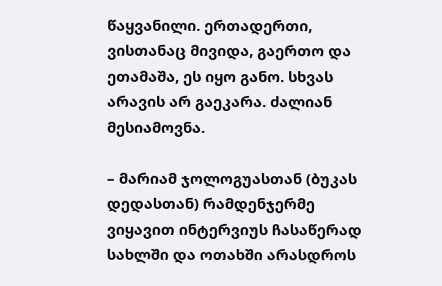წაყვანილი. ერთადერთი, ვისთანაც მივიდა, გაერთო და ეთამაშა, ეს იყო განო. სხვას არავის არ გაეკარა. ძალიან მესიამოვნა.

– მარიამ ჯოლოგუასთან (ბუკას დედასთან) რამდენჯერმე ვიყავით ინტერვიუს ჩასაწერად სახლში და ოთახში არასდროს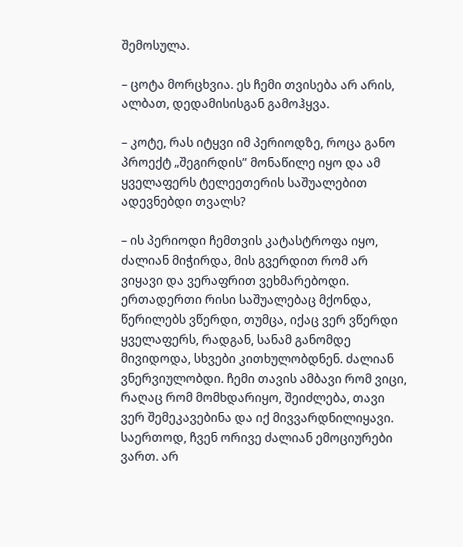შემოსულა.

– ცოტა მორცხვია. ეს ჩემი თვისება არ არის, ალბათ, დედამისისგან გამოჰყვა.

– კოტე, რას იტყვი იმ პერიოდზე, როცა განო პროექტ „შეგირდის” მონაწილე იყო და ამ ყველაფერს ტელეეთერის საშუალებით ადევნებდი თვალს?

– ის პერიოდი ჩემთვის კატასტროფა იყო, ძალიან მიჭირდა, მის გვერდით რომ არ ვიყავი და ვერაფრით ვეხმარებოდი. ერთადერთი რისი საშუალებაც მქონდა, წერილებს ვწერდი, თუმცა, იქაც ვერ ვწერდი ყველაფერს, რადგან, სანამ განომდე მივიდოდა, სხვები კითხულობდნენ. ძალიან ვნერვიულობდი. ჩემი თავის ამბავი რომ ვიცი, რაღაც რომ მომხდარიყო, შეიძლება, თავი ვერ შემეკავებინა და იქ მივვარდნილიყავი. საერთოდ, ჩვენ ორივე ძალიან ემოციურები ვართ. არ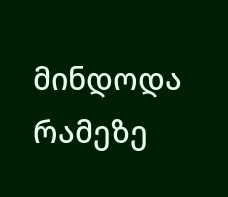მინდოდა რამეზე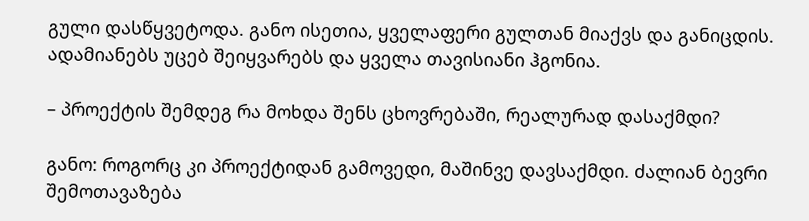გული დასწყვეტოდა. განო ისეთია, ყველაფერი გულთან მიაქვს და განიცდის. ადამიანებს უცებ შეიყვარებს და ყველა თავისიანი ჰგონია.

– პროექტის შემდეგ რა მოხდა შენს ცხოვრებაში, რეალურად დასაქმდი?

განო: როგორც კი პროექტიდან გამოვედი, მაშინვე დავსაქმდი. ძალიან ბევრი შემოთავაზება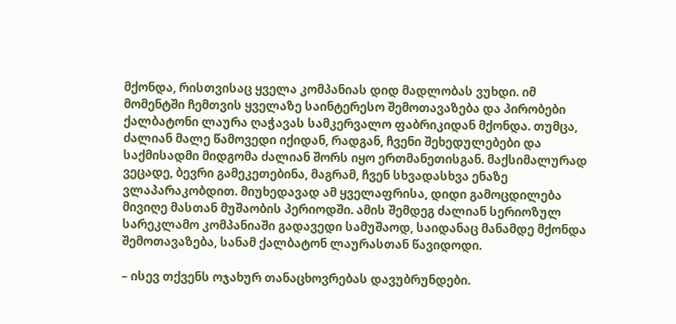მქონდა, რისთვისაც ყველა კომპანიას დიდ მადლობას ვუხდი. იმ მომენტში ჩემთვის ყველაზე საინტერესო შემოთავაზება და პირობები ქალბატონი ლაურა ღაჭავას სამკერვალო ფაბრიკიდან მქონდა. თუმცა, ძალიან მალე წამოვედი იქიდან, რადგან, ჩვენი შეხედულებები და საქმისადმი მიდგომა ძალიან შორს იყო ერთმანეთისგან. მაქსიმალურად ვეცადე, ბევრი გამეკეთებინა, მაგრამ, ჩვენ სხვადასხვა ენაზე ვლაპარაკობდით. მიუხედავად ამ ყველაფრისა, დიდი გამოცდილება მივიღე მასთან მუშაობის პერიოდში. ამის შემდეგ ძალიან სერიოზულ სარეკლამო კომპანიაში გადავედი სამუშაოდ, საიდანაც მანამდე მქონდა შემოთავაზება, სანამ ქალბატონ ლაურასთან წავიდოდი.

– ისევ თქვენს ოჯახურ თანაცხოვრებას დავუბრუნდები.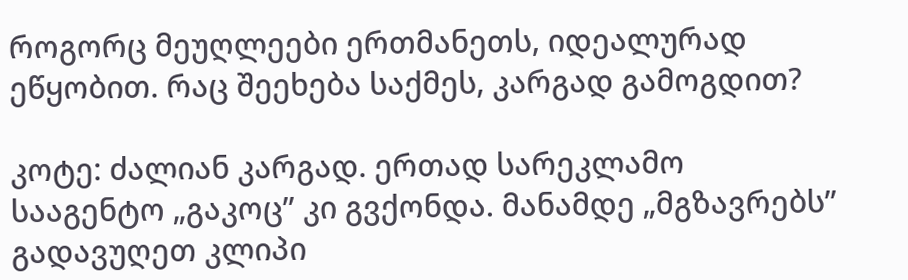როგორც მეუღლეები ერთმანეთს, იდეალურად ეწყობით. რაც შეეხება საქმეს, კარგად გამოგდით?

კოტე: ძალიან კარგად. ერთად სარეკლამო სააგენტო „გაკოც” კი გვქონდა. მანამდე „მგზავრებს” გადავუღეთ კლიპი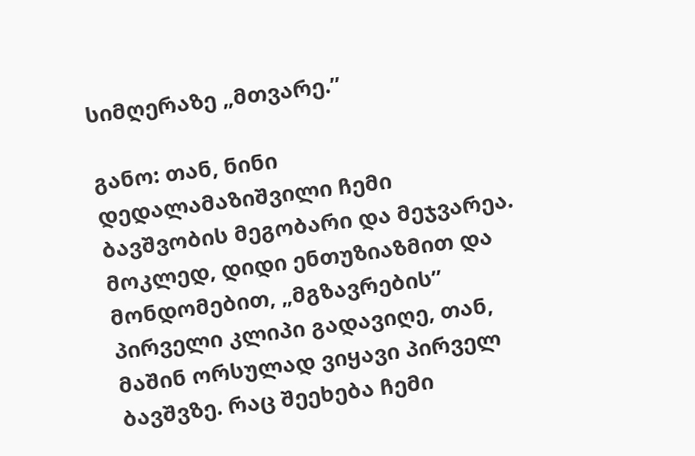სიმღერაზე „მთვარე.”

განო: თან, ნინი დედალამაზიშვილი ჩემი ბავშვობის მეგობარი და მეჯვარეა. მოკლედ, დიდი ენთუზიაზმით და მონდომებით, „მგზავრების” პირველი კლიპი გადავიღე, თან, მაშინ ორსულად ვიყავი პირველ ბავშვზე. რაც შეეხება ჩემი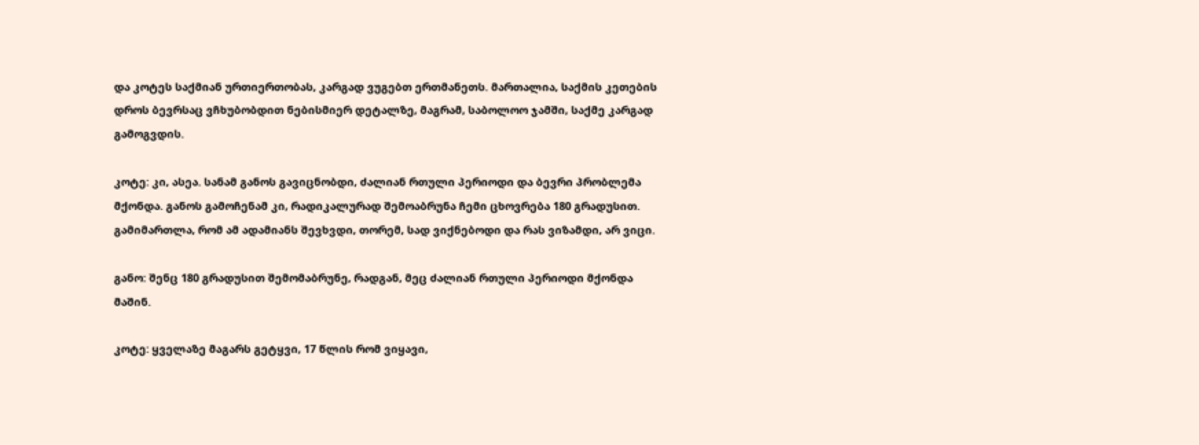და კოტეს საქმიან ურთიერთობას, კარგად ვუგებთ ერთმანეთს. მართალია, საქმის კეთების დროს ბევრსაც ვჩხუბობდით ნებისმიერ დეტალზე, მაგრამ, საბოლოო ჯამში, საქმე კარგად გამოგვდის.

კოტე: კი, ასეა. სანამ განოს გავიცნობდი, ძალიან რთული პერიოდი და ბევრი პრობლემა მქონდა. განოს გამოჩენამ კი, რადიკალურად შემოაბრუნა ჩემი ცხოვრება 180 გრადუსით. გამიმართლა, რომ ამ ადამიანს შევხვდი, თორემ, სად ვიქნებოდი და რას ვიზამდი, არ ვიცი.

განო: შენც 180 გრადუსით შემომაბრუნე, რადგან, მეც ძალიან რთული პერიოდი მქონდა მაშინ.

კოტე: ყველაზე მაგარს გეტყვი, 17 წლის რომ ვიყავი,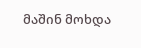მაშინ მოხდა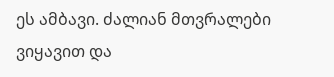ეს ამბავი. ძალიან მთვრალები ვიყავით და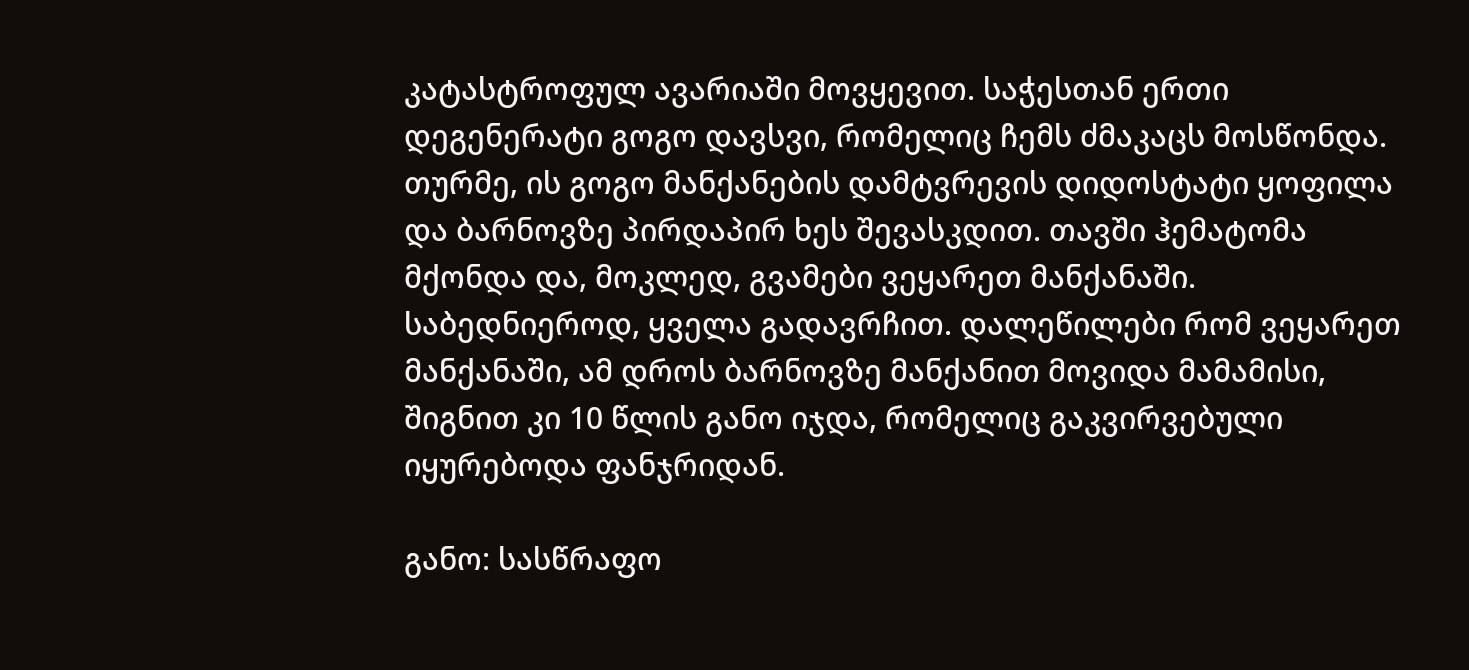კატასტროფულ ავარიაში მოვყევით. საჭესთან ერთი დეგენერატი გოგო დავსვი, რომელიც ჩემს ძმაკაცს მოსწონდა. თურმე, ის გოგო მანქანების დამტვრევის დიდოსტატი ყოფილა და ბარნოვზე პირდაპირ ხეს შევასკდით. თავში ჰემატომა მქონდა და, მოკლედ, გვამები ვეყარეთ მანქანაში. საბედნიეროდ, ყველა გადავრჩით. დალეწილები რომ ვეყარეთ მანქანაში, ამ დროს ბარნოვზე მანქანით მოვიდა მამამისი, შიგნით კი 10 წლის განო იჯდა, რომელიც გაკვირვებული იყურებოდა ფანჯრიდან.

განო: სასწრაფო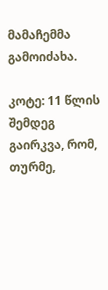მამაჩემმა გამოიძახა.

კოტე: 11 წლის შემდეგ გაირკვა, რომ, თურმე,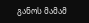განოს მამამ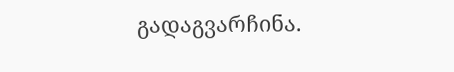გადაგვარჩინა.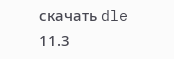скачать dle 11.3